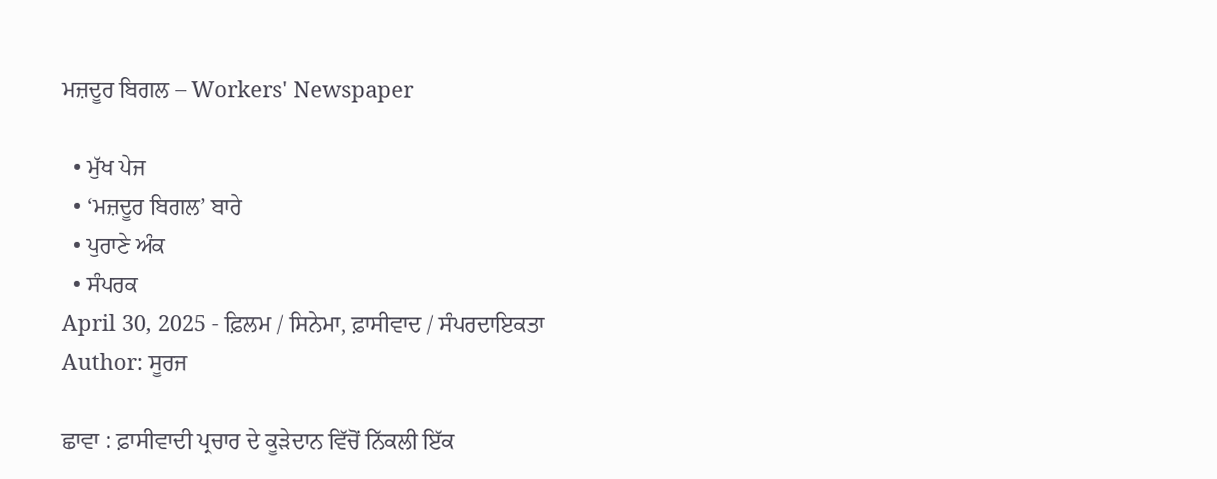ਮਜ਼ਦੂਰ ਬਿਗਲ – Workers' Newspaper

  • ਮੁੱਖ ਪੇਜ
  • ‘ਮਜ਼ਦੂਰ ਬਿਗਲ’ ਬਾਰੇ
  • ਪੁਰਾਣੇ ਅੰਕ
  • ਸੰਪਰਕ
April 30, 2025 - ਫ਼ਿਲਮ / ਸਿਨੇਮਾ, ਫ਼ਾਸੀਵਾਦ / ਸੰਪਰਦਾਇਕਤਾ
Author: ਸੂਰਜ

ਛਾਵਾ : ਫ਼ਾਸੀਵਾਦੀ ਪ੍ਰਚਾਰ ਦੇ ਕੂੜੇਦਾਨ ਵਿੱਚੋਂ ਨਿੱਕਲੀ ਇੱਕ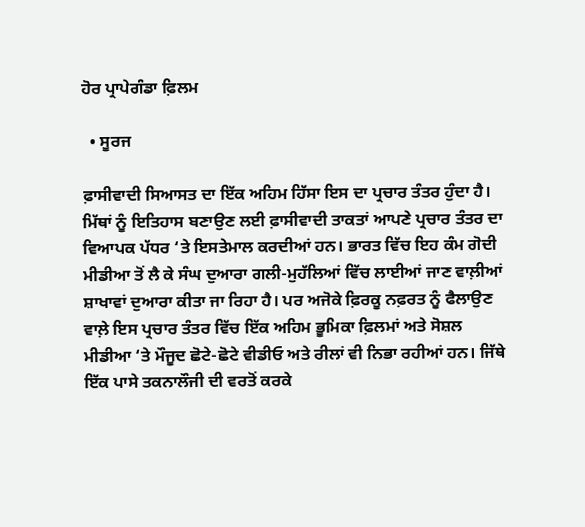ਹੋਰ ਪ੍ਰਾਪੇਗੰਡਾ ਫ਼ਿਲਮ

  • ਸੂਰਜ

ਫ਼ਾਸੀਵਾਦੀ ਸਿਆਸਤ ਦਾ ਇੱਕ ਅਹਿਮ ਹਿੱਸਾ ਇਸ ਦਾ ਪ੍ਰਚਾਰ ਤੰਤਰ ਹੁੰਦਾ ਹੈ। ਮਿੱਥਾਂ ਨੂੰ ਇਤਿਹਾਸ ਬਣਾਉਣ ਲਈ ਫ਼ਾਸੀਵਾਦੀ ਤਾਕਤਾਂ ਆਪਣੇ ਪ੍ਰਚਾਰ ਤੰਤਰ ਦਾ ਵਿਆਪਕ ਪੱਧਰ ‘ਤੇ ਇਸਤੇਮਾਲ ਕਰਦੀਆਂ ਹਨ। ਭਾਰਤ ਵਿੱਚ ਇਹ ਕੰਮ ਗੋਦੀ ਮੀਡੀਆ ਤੋਂ ਲੈ ਕੇ ਸੰਘ ਦੁਆਰਾ ਗਲੀ-ਮੁਹੱਲਿਆਂ ਵਿੱਚ ਲਾਈਆਂ ਜਾਣ ਵਾਲ਼ੀਆਂ ਸ਼ਾਖਾਵਾਂ ਦੁਆਰਾ ਕੀਤਾ ਜਾ ਰਿਹਾ ਹੈ। ਪਰ ਅਜੋਕੇ ਫ਼ਿਰਕੂ ਨਫ਼ਰਤ ਨੂੰ ਫੈਲਾਉਣ ਵਾਲ਼ੇ ਇਸ ਪ੍ਰਚਾਰ ਤੰਤਰ ਵਿੱਚ ਇੱਕ ਅਹਿਮ ਭੂਮਿਕਾ ਫ਼ਿਲਮਾਂ ਅਤੇ ਸੋਸ਼ਲ ਮੀਡੀਆ ‘ਤੇ ਮੌਜੂਦ ਛੋਟੇ-ਛੋਟੇ ਵੀਡੀਓ ਅਤੇ ਰੀਲਾਂ ਵੀ ਨਿਭਾ ਰਹੀਆਂ ਹਨ। ਜਿੱਥੇ ਇੱਕ ਪਾਸੇ ਤਕਨਾਲੌਜੀ ਦੀ ਵਰਤੋਂ ਕਰਕੇ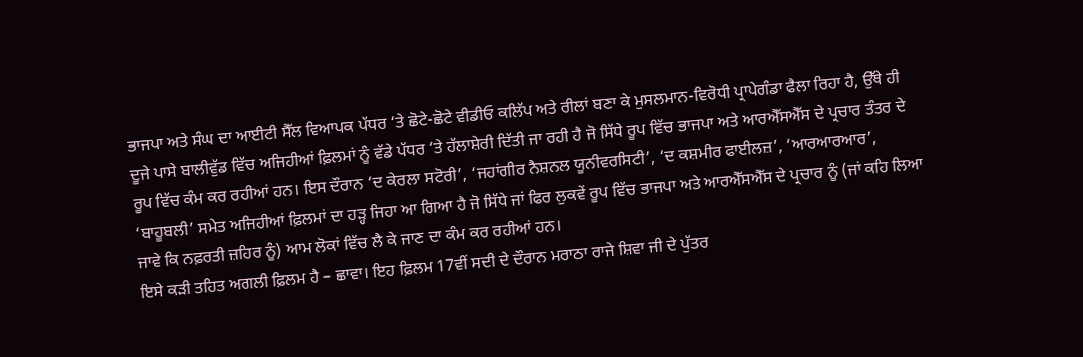ਭਾਜਪਾ ਅਤੇ ਸੰਘ ਦਾ ਆਈਟੀ ਸੈੱਲ ਵਿਆਪਕ ਪੱਧਰ ‘ਤੇ ਛੋਟੇ-ਛੋਟੇ ਵੀਡੀਓ ਕਲਿੱਪ ਅਤੇ ਰੀਲਾਂ ਬਣਾ ਕੇ ਮੁਸਲਮਾਨ-ਵਿਰੋਧੀ ਪ੍ਰਾਪੇਗੰਡਾ ਫੈਲਾ ਰਿਹਾ ਹੈ, ਉੱਥੇ ਹੀ ਦੂਜੇ ਪਾਸੇ ਬਾਲੀਵੁੱਡ ਵਿੱਚ ਅਜਿਹੀਆਂ ਫ਼ਿਲਮਾਂ ਨੂੰ ਵੱਡੇ ਪੱਧਰ ‘ਤੇ ਹੱਲਾਸ਼ੇਰੀ ਦਿੱਤੀ ਜਾ ਰਹੀ ਹੈ ਜੋ ਸਿੱਧੇ ਰੂਪ ਵਿੱਚ ਭਾਜਪਾ ਅਤੇ ਆਰਐੱਸਐੱਸ ਦੇ ਪ੍ਰਚਾਰ ਤੰਤਰ ਦੇ ਰੂਪ ਵਿੱਚ ਕੰਮ ਕਰ ਰਹੀਆਂ ਹਨ। ਇਸ ਦੌਰਾਨ ‘ਦ ਕੇਰਲਾ ਸਟੋਰੀ’, ‘ਜਹਾਂਗੀਰ ਨੈਸ਼ਨਲ ਯੂਨੀਵਰਸਿਟੀ’, ‘ਦ ਕਸ਼ਮੀਰ ਫਾਈਲਜ਼’, ‘ਆਰਆਰਆਰ’, ‘ਬਾਹੂਬਲੀ’ ਸਮੇਤ ਅਜਿਹੀਆਂ ਫ਼ਿਲਮਾਂ ਦਾ ਹੜ੍ਹ ਜਿਹਾ ਆ ਗਿਆ ਹੈ ਜੋ ਸਿੱਧੇ ਜਾਂ ਫਿਰ ਲੁਕਵੇਂ ਰੂਪ ਵਿੱਚ ਭਾਜਪਾ ਅਤੇ ਆਰਐੱਸਐੱਸ ਦੇ ਪ੍ਰਚਾਰ ਨੂੰ (ਜਾਂ ਕਹਿ ਲਿਆ ਜਾਵੇ ਕਿ ਨਫ਼ਰਤੀ ਜ਼ਹਿਰ ਨੂੰ) ਆਮ ਲੋਕਾਂ ਵਿੱਚ ਲੈ ਕੇ ਜਾਣ ਦਾ ਕੰਮ ਕਰ ਰਹੀਆਂ ਹਨ।
ਇਸੇ ਕੜੀ ਤਹਿਤ ਅਗਲੀ ਫ਼ਿਲਮ ਹੈ – ਛਾਵਾ। ਇਹ ਫ਼ਿਲਮ 17ਵੀਂ ਸਦੀ ਦੇ ਦੌਰਾਨ ਮਰਾਠਾ ਰਾਜੇ ਸ਼ਿਵਾ ਜੀ ਦੇ ਪੁੱਤਰ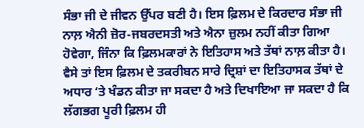ਸੰਭਾ ਜੀ ਦੇ ਜੀਵਨ ਉੱਪਰ ਬਣੀ ਹੈ। ਇਸ ਫ਼ਿਲਮ ਦੇ ਕਿਰਦਾਰ ਸੰਭਾ ਜੀ ਨਾਲ਼ ਐਨੀ ਜ਼ੋਰ-ਜਬਰਦਸਤੀ ਅਤੇ ਐਨਾ ਜ਼ੁਲਮ ਨਹੀਂ ਕੀਤਾ ਗਿਆ ਹੋਵੇਗਾ, ਜਿੰਨਾ ਕਿ ਫ਼ਿਲਮਕਾਰਾਂ ਨੇ ਇਤਿਹਾਸ ਅਤੇ ਤੱਥਾਂ ਨਾਲ਼ ਕੀਤਾ ਹੈ। ਵੈਸੇ ਤਾਂ ਇਸ ਫ਼ਿਲਮ ਦੇ ਤਕਰੀਬਨ ਸਾਰੇ ਦ੍ਰਿਸ਼ਾਂ ਦਾ ਇਤਿਹਾਸਕ ਤੱਥਾਂ ਦੇ ਅਧਾਰ ‘ਤੇ ਖੰਡਨ ਕੀਤਾ ਜਾ ਸਕਦਾ ਹੈ ਅਤੇ ਦਿਖਾਇਆ ਜਾ ਸਕਦਾ ਹੈ ਕਿ ਲੱਗਭਗ ਪੂਰੀ ਫ਼ਿਲਮ ਹੀ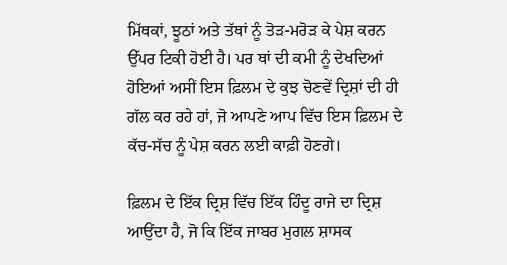ਮਿੱਥਕਾਂ, ਝੂਠਾਂ ਅਤੇ ਤੱਥਾਂ ਨੂੰ ਤੋੜ-ਮਰੋੜ ਕੇ ਪੇਸ਼ ਕਰਨ ਉੱਪਰ ਟਿਕੀ ਹੋਈ ਹੈ। ਪਰ ਥਾਂ ਦੀ ਕਮੀ ਨੂੰ ਦੇਖਦਿਆਂ ਹੋਇਆਂ ਅਸੀਂ ਇਸ ਫ਼ਿਲਮ ਦੇ ਕੁਝ ਚੋਣਵੇਂ ਦ੍ਰਿਸ਼ਾਂ ਦੀ ਹੀ ਗੱਲ ਕਰ ਰਹੇ ਹਾਂ, ਜੋ ਆਪਣੇ ਆਪ ਵਿੱਚ ਇਸ ਫ਼ਿਲਮ ਦੇ ਕੱਚ-ਸੱਚ ਨੂੰ ਪੇਸ਼ ਕਰਨ ਲਈ ਕਾਫ਼ੀ ਹੋਣਗੇ।

ਫ਼ਿਲਮ ਦੇ ਇੱਕ ਦ੍ਰਿਸ਼ ਵਿੱਚ ਇੱਕ ਹਿੰਦੂ ਰਾਜੇ ਦਾ ਦ੍ਰਿਸ਼ ਆਉਂਦਾ ਹੈ, ਜੋ ਕਿ ਇੱਕ ਜਾਬਰ ਮੁਗਲ ਸ਼ਾਸਕ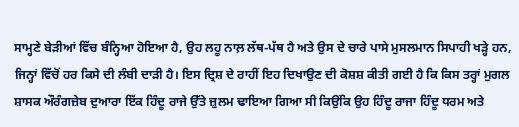ਸਾਮ੍ਹਣੇ ਬੇੜੀਆਂ ਵਿੱਚ ਬੰਨ੍ਹਿਆ ਹੋਇਆ ਹੈ, ਉਹ ਲਹੂ ਨਾਲ਼ ਲੱਥ-ਪੱਥ ਹੈ ਅਤੇ ਉਸ ਦੇ ਚਾਰੇ ਪਾਸੇ ਮੁਸਲਮਾਨ ਸਿਪਾਹੀ ਖੜ੍ਹੇ ਹਨ, ਜਿਨ੍ਹਾਂ ਵਿੱਚੋਂ ਹਰ ਕਿਸੇ ਦੀ ਲੰਬੀ ਦਾੜੀ ਹੈ। ਇਸ ਦ੍ਰਿਸ਼ ਦੇ ਰਾਹੀਂ ਇਹ ਦਿਖਾਉਣ ਦੀ ਕੋਸ਼ਸ਼ ਕੀਤੀ ਗਈ ਹੈ ਕਿ ਕਿਸ ਤਰ੍ਹਾਂ ਮੁਗਲ ਸ਼ਾਸਕ ਔਰੰਗਜ਼ੇਬ ਦੁਆਰਾ ਇੱਕ ਹਿੰਦੂ ਰਾਜੇ ਉੱਤੇ ਜ਼ੁਲਮ ਢਾਇਆ ਗਿਆ ਸੀ ਕਿਉਂਕਿ ਉਹ ਹਿੰਦੂ ਰਾਜਾ ਹਿੰਦੂ ਧਰਮ ਅਤੇ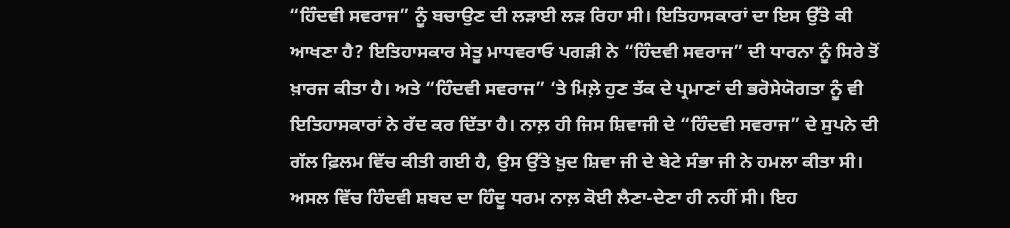“ਹਿੰਦਵੀ ਸਵਰਾਜ” ਨੂੰ ਬਚਾਉਣ ਦੀ ਲੜਾਈ ਲੜ ਰਿਹਾ ਸੀ। ਇਤਿਹਾਸਕਾਰਾਂ ਦਾ ਇਸ ਉੱਤੇ ਕੀ ਆਖਣਾ ਹੈ? ਇਤਿਹਾਸਕਾਰ ਸੇਤੂ ਮਾਧਵਰਾਓ ਪਗੜੀ ਨੇ “ਹਿੰਦਵੀ ਸਵਰਾਜ” ਦੀ ਧਾਰਨਾ ਨੂੰ ਸਿਰੇ ਤੋਂ ਖ਼ਾਰਜ ਕੀਤਾ ਹੈ। ਅਤੇ “ਹਿੰਦਵੀ ਸਵਰਾਜ” ‘ਤੇ ਮਿਲ਼ੇ ਹੁਣ ਤੱਕ ਦੇ ਪ੍ਰਮਾਣਾਂ ਦੀ ਭਰੋਸੇਯੋਗਤਾ ਨੂੰ ਵੀ ਇਤਿਹਾਸਕਾਰਾਂ ਨੇ ਰੱਦ ਕਰ ਦਿੱਤਾ ਹੈ। ਨਾਲ਼ ਹੀ ਜਿਸ ਸ਼ਿਵਾਜੀ ਦੇ “ਹਿੰਦਵੀ ਸਵਰਾਜ” ਦੇ ਸੁਪਨੇ ਦੀ ਗੱਲ ਫ਼ਿਲਮ ਵਿੱਚ ਕੀਤੀ ਗਈ ਹੈ, ਉਸ ਉੱਤੇ ਖ਼ੁਦ ਸ਼ਿਵਾ ਜੀ ਦੇ ਬੇਟੇ ਸੰਭਾ ਜੀ ਨੇ ਹਮਲਾ ਕੀਤਾ ਸੀ। ਅਸਲ ਵਿੱਚ ਹਿੰਦਵੀ ਸ਼ਬਦ ਦਾ ਹਿੰਦੂ ਧਰਮ ਨਾਲ਼ ਕੋਈ ਲੈਣਾ-ਦੇਣਾ ਹੀ ਨਹੀਂ ਸੀ। ਇਹ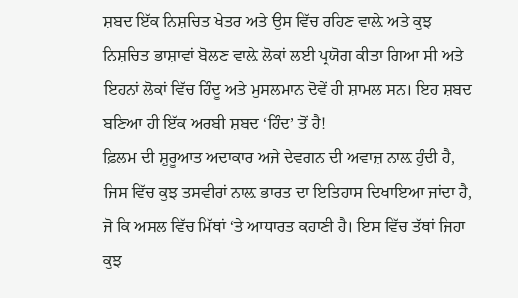ਸ਼ਬਦ ਇੱਕ ਨਿਸ਼ਚਿਤ ਖੇਤਰ ਅਤੇ ਉਸ ਵਿੱਚ ਰਹਿਣ ਵਾਲ਼ੇ ਅਤੇ ਕੁਝ ਨਿਸ਼ਚਿਤ ਭਾਸ਼ਾਵਾਂ ਬੋਲਣ ਵਾਲ਼ੇ ਲੋਕਾਂ ਲਈ ਪ੍ਰਯੋਗ ਕੀਤਾ ਗਿਆ ਸੀ ਅਤੇ ਇਹਨਾਂ ਲੋਕਾਂ ਵਿੱਚ ਹਿੰਦੂ ਅਤੇ ਮੁਸਲਮਾਨ ਦੋਵੇਂ ਹੀ ਸ਼ਾਮਲ ਸਨ। ਇਹ ਸ਼ਬਦ ਬਣਿਆ ਹੀ ਇੱਕ ਅਰਬੀ ਸ਼ਬਦ ‘ਹਿੰਦ’ ਤੋਂ ਹੈ!
ਫ਼ਿਲਮ ਦੀ ਸ਼ੁਰੂਆਤ ਅਦਾਕਾਰ ਅਜੇ ਦੇਵਗਨ ਦੀ ਅਵਾਜ਼ ਨਾਲ਼ ਹੁੰਦੀ ਹੈ, ਜਿਸ ਵਿੱਚ ਕੁਝ ਤਸਵੀਰਾਂ ਨਾਲ਼ ਭਾਰਤ ਦਾ ਇਤਿਹਾਸ ਦਿਖਾਇਆ ਜਾਂਦਾ ਹੈ, ਜੋ ਕਿ ਅਸਲ ਵਿੱਚ ਮਿੱਥਾਂ ‘ਤੇ ਆਧਾਰਤ ਕਹਾਣੀ ਹੈ। ਇਸ ਵਿੱਚ ਤੱਥਾਂ ਜਿਹਾ ਕੁਝ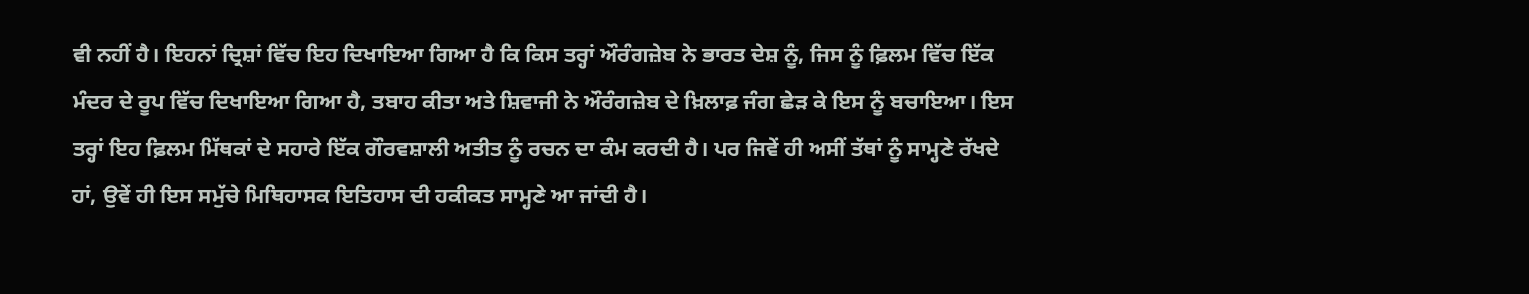ਵੀ ਨਹੀਂ ਹੈ। ਇਹਨਾਂ ਦ੍ਰਿਸ਼ਾਂ ਵਿੱਚ ਇਹ ਦਿਖਾਇਆ ਗਿਆ ਹੈ ਕਿ ਕਿਸ ਤਰ੍ਹਾਂ ਔਰੰਗਜ਼ੇਬ ਨੇ ਭਾਰਤ ਦੇਸ਼ ਨੂੰ, ਜਿਸ ਨੂੰ ਫ਼ਿਲਮ ਵਿੱਚ ਇੱਕ ਮੰਦਰ ਦੇ ਰੂਪ ਵਿੱਚ ਦਿਖਾਇਆ ਗਿਆ ਹੈ, ਤਬਾਹ ਕੀਤਾ ਅਤੇ ਸ਼ਿਵਾਜੀ ਨੇ ਔਰੰਗਜ਼ੇਬ ਦੇ ਖ਼ਿਲਾਫ਼ ਜੰਗ ਛੇੜ ਕੇ ਇਸ ਨੂੰ ਬਚਾਇਆ। ਇਸ ਤਰ੍ਹਾਂ ਇਹ ਫ਼ਿਲਮ ਮਿੱਥਕਾਂ ਦੇ ਸਹਾਰੇ ਇੱਕ ਗੌਰਵਸ਼ਾਲੀ ਅਤੀਤ ਨੂੰ ਰਚਨ ਦਾ ਕੰਮ ਕਰਦੀ ਹੈ। ਪਰ ਜਿਵੇਂ ਹੀ ਅਸੀਂ ਤੱਥਾਂ ਨੂੰ ਸਾਮ੍ਹਣੇ ਰੱਖਦੇ ਹਾਂ, ਉਵੇਂ ਹੀ ਇਸ ਸਮੁੱਚੇ ਮਿਥਿਹਾਸਕ ਇਤਿਹਾਸ ਦੀ ਹਕੀਕਤ ਸਾਮ੍ਹਣੇ ਆ ਜਾਂਦੀ ਹੈ।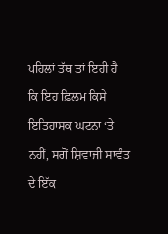ਪਹਿਲਾਂ ਤੱਥ ਤਾਂ ਇਹੀ ਹੈ ਕਿ ਇਹ ਫ਼ਿਲਮ ਕਿਸੇ ਇਤਿਹਾਸਕ ਘਟਨਾ ‘ਤੇ ਨਹੀਂ, ਸਗੋਂ ਸ਼ਿਵਾਜੀ ਸਾਵੰਤ ਦੇ ਇੱਕ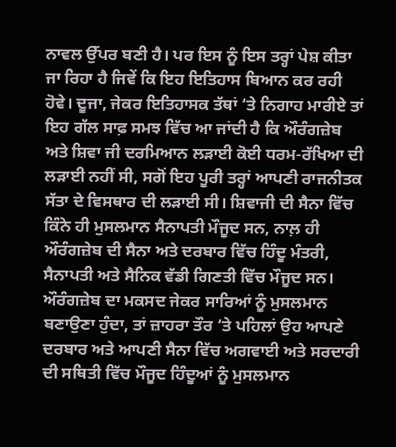ਨਾਵਲ ਉੱਪਰ ਬਣੀ ਹੈ। ਪਰ ਇਸ ਨੂੰ ਇਸ ਤਰ੍ਹਾਂ ਪੇਸ਼ ਕੀਤਾ ਜਾ ਰਿਹਾ ਹੈ ਜਿਵੇਂ ਕਿ ਇਹ ਇਤਿਹਾਸ ਬਿਆਨ ਕਰ ਰਹੀ ਹੋਵੇ। ਦੂਜਾ, ਜੇਕਰ ਇਤਿਹਾਸਕ ਤੱਥਾਂ ‘ਤੇ ਨਿਗਾਹ ਮਾਰੀਏ ਤਾਂ ਇਹ ਗੱਲ ਸਾਫ਼ ਸਮਝ ਵਿੱਚ ਆ ਜਾਂਦੀ ਹੈ ਕਿ ਔਰੰਗਜ਼ੇਬ ਅਤੇ ਸ਼ਿਵਾ ਜੀ ਦਰਮਿਆਨ ਲੜਾਈ ਕੋਈ ਧਰਮ-ਰੱਖਿਆ ਦੀ ਲੜਾਈ ਨਹੀਂ ਸੀ, ਸਗੋਂ ਇਹ ਪੂਰੀ ਤਰ੍ਹਾਂ ਆਪਣੀ ਰਾਜਨੀਤਕ ਸੱਤਾ ਦੇ ਵਿਸਥਾਰ ਦੀ ਲੜਾਈ ਸੀ। ਸ਼ਿਵਾਜੀ ਦੀ ਸੈਨਾ ਵਿੱਚ ਕਿੰਨੇ ਹੀ ਮੁਸਲਮਾਨ ਸੈਨਾਪਤੀ ਮੌਜੂਦ ਸਨ, ਨਾਲ਼ ਹੀ ਔਰੰਗਜ਼ੇਬ ਦੀ ਸੈਨਾ ਅਤੇ ਦਰਬਾਰ ਵਿੱਚ ਹਿੰਦੂ ਮੰਤਰੀ, ਸੈਨਾਪਤੀ ਅਤੇ ਸੈਨਿਕ ਵੱਡੀ ਗਿਣਤੀ ਵਿੱਚ ਮੌਜੂਦ ਸਨ। ਔਰੰਗਜ਼ੇਬ ਦਾ ਮਕਸਦ ਜੇਕਰ ਸਾਰਿਆਂ ਨੂੰ ਮੁਸਲਮਾਨ ਬਣਾਉਣਾ ਹੁੰਦਾ, ਤਾਂ ਜ਼ਾਹਰਾ ਤੌਰ ‘ਤੇ ਪਹਿਲਾਂ ਉਹ ਆਪਣੇ ਦਰਬਾਰ ਅਤੇ ਆਪਣੀ ਸੈਨਾ ਵਿੱਚ ਅਗਵਾਈ ਅਤੇ ਸਰਦਾਰੀ ਦੀ ਸਥਿਤੀ ਵਿੱਚ ਮੌਜੂਦ ਹਿੰਦੂਆਂ ਨੂੰ ਮੁਸਲਮਾਨ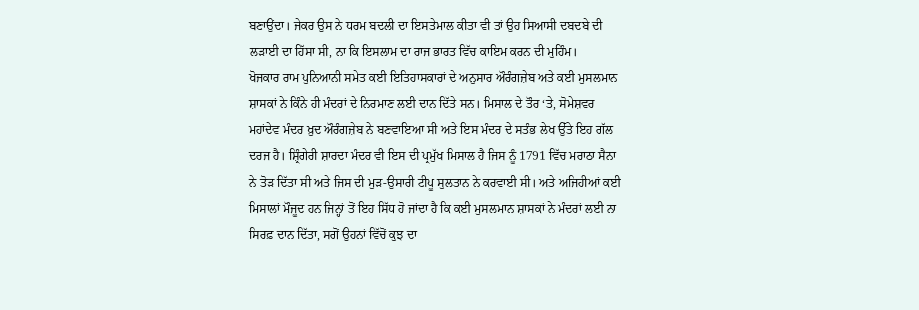ਬਣਾਉਂਦਾ। ਜੇਕਰ ਉਸ ਨੇ ਧਰਮ ਬਦਲੀ ਦਾ ਇਸਤੇਮਾਲ ਕੀਤਾ ਵੀ ਤਾਂ ਉਹ ਸਿਆਸੀ ਦਬਦਬੇ ਦੀ ਲੜਾਈ ਦਾ ਹਿੱਸਾ ਸੀ, ਨਾ ਕਿ ਇਸਲਾਮ ਦਾ ਰਾਜ ਭਾਰਤ ਵਿੱਚ ਕਾਇਮ ਕਰਨ ਦੀ ਮੁਹਿੰਮ।
ਖੋਜਕਾਰ ਰਾਮ ਪੁਨਿਆਨੀ ਸਮੇਤ ਕਈ ਇਤਿਹਾਸਕਾਰਾਂ ਦੇ ਅਨੁਸਾਰ ਔਰੰਗਜ਼ੇਬ ਅਤੇ ਕਈ ਮੁਸਲਮਾਨ ਸ਼ਾਸਕਾਂ ਨੇ ਕਿੰਨੇ ਹੀ ਮੰਦਰਾਂ ਦੇ ਨਿਰਮਾਣ ਲਈ ਦਾਨ ਦਿੱਤੇ ਸਨ। ਮਿਸਾਲ ਦੇ ਤੌਰ ‘ਤੇ, ਸੋਮੇਸ਼ਵਰ ਮਹਾਂਦੇਵ ਮੰਦਰ ਖ਼ੁਦ ਔਰੰਗਜ਼ੇਬ ਨੇ ਬਣਵਾਇਆ ਸੀ ਅਤੇ ਇਸ ਮੰਦਰ ਦੇ ਸਤੰਭ ਲੇਖ ਉੱਤੇ ਇਹ ਗੱਲ ਦਰਜ ਹੈ। ਸ਼੍ਰਿੰਗੇਰੀ ਸ਼ਾਰਦਾ ਮੰਦਰ ਵੀ ਇਸ ਦੀ ਪ੍ਰਮੁੱਖ ਮਿਸਾਲ ਹੈ ਜਿਸ ਨੂੰ 1791 ਵਿੱਚ ਮਰਾਠਾ ਸੈਨਾ ਨੇ ਤੋੜ ਦਿੱਤਾ ਸੀ ਅਤੇ ਜਿਸ ਦੀ ਮੁੜ-ਉਸਾਰੀ ਟੀਪੂ ਸੁਲਤਾਨ ਨੇ ਕਰਵਾਈ ਸੀ। ਅਤੇ ਅਜਿਹੀਆਂ ਕਈ ਮਿਸਾਲਾਂ ਮੌਜੂਦ ਹਨ ਜਿਨ੍ਹਾਂ ਤੋਂ ਇਹ ਸਿੱਧ ਹੋ ਜਾਂਦਾ ਹੈ ਕਿ ਕਈ ਮੁਸਲਮਾਨ ਸ਼ਾਸਕਾਂ ਨੇ ਮੰਦਰਾਂ ਲਈ ਨਾ ਸਿਰਫ਼ ਦਾਨ ਦਿੱਤਾ, ਸਗੋਂ ਉਹਨਾਂ ਵਿੱਚੋਂ ਕੁਝ ਦਾ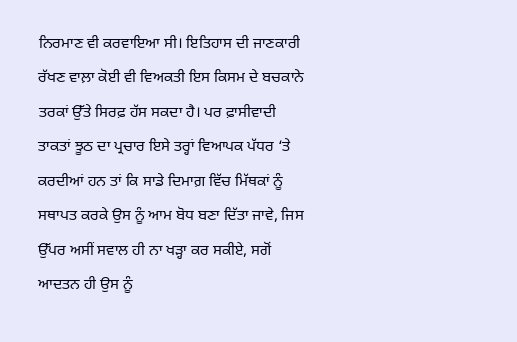ਨਿਰਮਾਣ ਵੀ ਕਰਵਾਇਆ ਸੀ। ਇਤਿਹਾਸ ਦੀ ਜਾਣਕਾਰੀ ਰੱਖਣ ਵਾਲ਼ਾ ਕੋਈ ਵੀ ਵਿਅਕਤੀ ਇਸ ਕਿਸਮ ਦੇ ਬਚਕਾਨੇ ਤਰਕਾਂ ਉੱਤੇ ਸਿਰਫ਼ ਹੱਸ ਸਕਦਾ ਹੈ। ਪਰ ਫ਼ਾਸੀਵਾਦੀ ਤਾਕਤਾਂ ਝੂਠ ਦਾ ਪ੍ਰਚਾਰ ਇਸੇ ਤਰ੍ਹਾਂ ਵਿਆਪਕ ਪੱਧਰ ‘ਤੇ ਕਰਦੀਆਂ ਹਨ ਤਾਂ ਕਿ ਸਾਡੇ ਦਿਮਾਗ਼ ਵਿੱਚ ਮਿੱਥਕਾਂ ਨੂੰ ਸਥਾਪਤ ਕਰਕੇ ਉਸ ਨੂੰ ਆਮ ਬੋਧ ਬਣਾ ਦਿੱਤਾ ਜਾਵੇ, ਜਿਸ ਉੱਪਰ ਅਸੀਂ ਸਵਾਲ ਹੀ ਨਾ ਖੜ੍ਹਾ ਕਰ ਸਕੀਏ, ਸਗੋਂ ਆਦਤਨ ਹੀ ਉਸ ਨੂੰ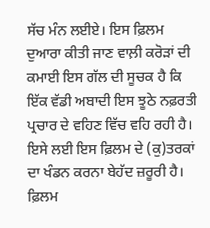ਸੱਚ ਮੰਨ ਲਈਏ। ਇਸ ਫ਼ਿਲਮ ਦੁਆਰਾ ਕੀਤੀ ਜਾਣ ਵਾਲ਼ੀ ਕਰੋੜਾਂ ਦੀ ਕਮਾਈ ਇਸ ਗੱਲ ਦੀ ਸੂਚਕ ਹੈ ਕਿ ਇੱਕ ਵੱਡੀ ਅਬਾਦੀ ਇਸ ਝੂਠੇ ਨਫ਼ਰਤੀ ਪ੍ਰਚਾਰ ਦੇ ਵਹਿਣ ਵਿੱਚ ਵਹਿ ਰਹੀ ਹੈ। ਇਸੇ ਲਈ ਇਸ ਫ਼ਿਲਮ ਦੇ (ਕੁ)ਤਰਕਾਂ ਦਾ ਖੰਡਨ ਕਰਨਾ ਬੇਹੱਦ ਜ਼ਰੂਰੀ ਹੈ।
ਫ਼ਿਲਮ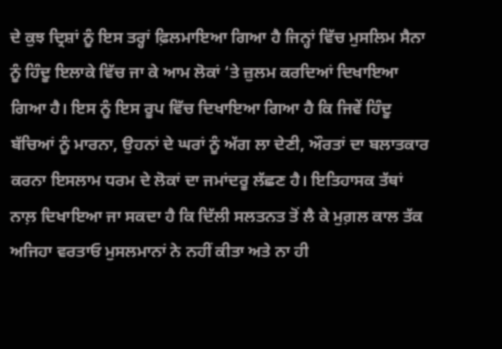ਦੇ ਕੁਝ ਦ੍ਰਿਸ਼ਾਂ ਨੂੰ ਇਸ ਤਰ੍ਹਾਂ ਫ਼ਿਲਮਾਇਆ ਗਿਆ ਹੈ ਜਿਨ੍ਹਾਂ ਵਿੱਚ ਮੁਸਲਿਮ ਸੈਨਾ ਨੂੰ ਹਿੰਦੂ ਇਲਾਕੇ ਵਿੱਚ ਜਾ ਕੇ ਆਮ ਲੋਕਾਂ ‘ਤੇ ਜ਼ੁਲਮ ਕਰਦਿਆਂ ਦਿਖਾਇਆ ਗਿਆ ਹੈ। ਇਸ ਨੂੰ ਇਸ ਰੂਪ ਵਿੱਚ ਦਿਖਾਇਆ ਗਿਆ ਹੈ ਕਿ ਜਿਵੇਂ ਹਿੰਦੂ ਬੱਚਿਆਂ ਨੂੰ ਮਾਰਨਾ, ਉਹਨਾਂ ਦੇ ਘਰਾਂ ਨੂੰ ਅੱਗ ਲਾ ਦੇਣੀ, ਔਰਤਾਂ ਦਾ ਬਲਾਤਕਾਰ ਕਰਨਾ ਇਸਲਾਮ ਧਰਮ ਦੇ ਲੋਕਾਂ ਦਾ ਜਮਾਂਦਰੂ ਲੱਛਣ ਹੈ। ਇਤਿਹਾਸਕ ਤੱਥਾਂ ਨਾਲ਼ ਦਿਖਾਇਆ ਜਾ ਸਕਦਾ ਹੈ ਕਿ ਦਿੱਲੀ ਸਲਤਨਤ ਤੋਂ ਲੈ ਕੇ ਮੁਗ਼ਲ ਕਾਲ ਤੱਕ ਅਜਿਹਾ ਵਰਤਾਓ ਮੁਸਲਮਾਨਾਂ ਨੇ ਨਹੀਂ ਕੀਤਾ ਅਤੇ ਨਾ ਹੀ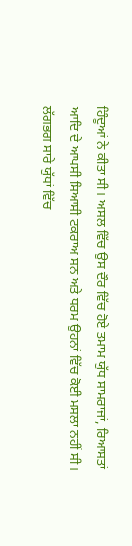ਹਿੰਦੂਆਂ ਨੇ ਕੀਤਾ ਸੀ। ਅਸਲ ਵਿੱਚ ਉਸ ਦੌਰ ਵਿੱਚ ਹੋਏ ਤਮਾਮ ਯੁੱਧ ਸਾਮਰਾਜਾਂ, ਰਿਆਸਤਾਂ ਆਦਿ ਦੇ ਆਪਸੀ ਸਿਆਸੀ ਟਕਰਾਅ ਸਨ ਅਤੇ ਧਰਮ ਉਹਨਾਂ ਵਿੱਚ ਕੋਈ ਮਸਲਾ ਨਹੀਂ ਸੀ। ਲੱਗਭਗ ਸਾਰੇ ਯੁੱਧਾਂ ਵਿੱਚ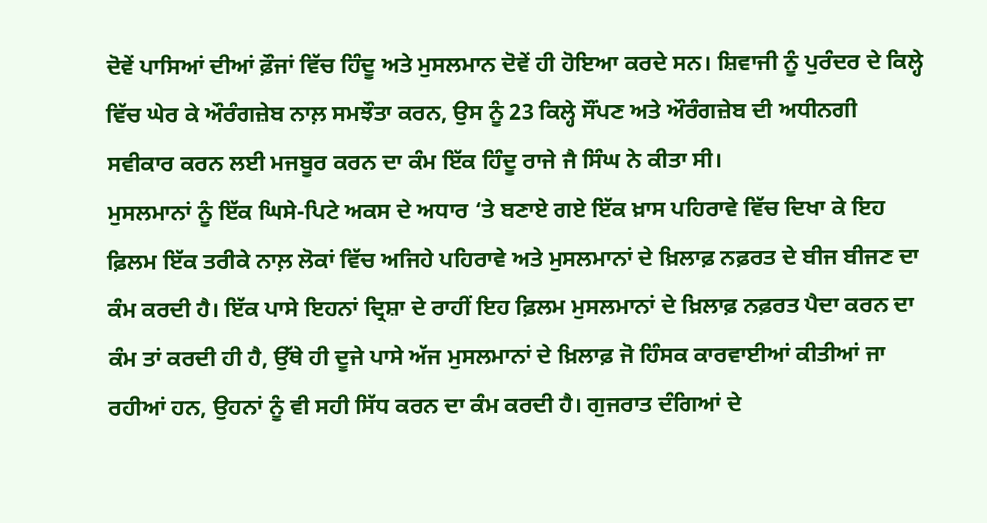ਦੋਵੇਂ ਪਾਸਿਆਂ ਦੀਆਂ ਫ਼ੌਜਾਂ ਵਿੱਚ ਹਿੰਦੂ ਅਤੇ ਮੁਸਲਮਾਨ ਦੋਵੇਂ ਹੀ ਹੋਇਆ ਕਰਦੇ ਸਨ। ਸ਼ਿਵਾਜੀ ਨੂੰ ਪੁਰੰਦਰ ਦੇ ਕਿਲ੍ਹੇ ਵਿੱਚ ਘੇਰ ਕੇ ਔਰੰਗਜ਼ੇਬ ਨਾਲ਼ ਸਮਝੌਤਾ ਕਰਨ, ਉਸ ਨੂੰ 23 ਕਿਲ੍ਹੇ ਸੌਂਪਣ ਅਤੇ ਔਰੰਗਜ਼ੇਬ ਦੀ ਅਧੀਨਗੀ ਸਵੀਕਾਰ ਕਰਨ ਲਈ ਮਜਬੂਰ ਕਰਨ ਦਾ ਕੰਮ ਇੱਕ ਹਿੰਦੂ ਰਾਜੇ ਜੈ ਸਿੰਘ ਨੇ ਕੀਤਾ ਸੀ।
ਮੁਸਲਮਾਨਾਂ ਨੂੰ ਇੱਕ ਘਿਸੇ-ਪਿਟੇ ਅਕਸ ਦੇ ਅਧਾਰ ‘ਤੇ ਬਣਾਏ ਗਏ ਇੱਕ ਖ਼ਾਸ ਪਹਿਰਾਵੇ ਵਿੱਚ ਦਿਖਾ ਕੇ ਇਹ ਫ਼ਿਲਮ ਇੱਕ ਤਰੀਕੇ ਨਾਲ਼ ਲੋਕਾਂ ਵਿੱਚ ਅਜਿਹੇ ਪਹਿਰਾਵੇ ਅਤੇ ਮੁਸਲਮਾਨਾਂ ਦੇ ਖ਼ਿਲਾਫ਼ ਨਫ਼ਰਤ ਦੇ ਬੀਜ ਬੀਜਣ ਦਾ ਕੰਮ ਕਰਦੀ ਹੈ। ਇੱਕ ਪਾਸੇ ਇਹਨਾਂ ਦ੍ਰਿਸ਼ਾ ਦੇ ਰਾਹੀਂ ਇਹ ਫ਼ਿਲਮ ਮੁਸਲਮਾਨਾਂ ਦੇ ਖ਼ਿਲਾਫ਼ ਨਫ਼ਰਤ ਪੈਦਾ ਕਰਨ ਦਾ ਕੰਮ ਤਾਂ ਕਰਦੀ ਹੀ ਹੈ, ਉੱਥੇ ਹੀ ਦੂਜੇ ਪਾਸੇ ਅੱਜ ਮੁਸਲਮਾਨਾਂ ਦੇ ਖ਼ਿਲਾਫ਼ ਜੋ ਹਿੰਸਕ ਕਾਰਵਾਈਆਂ ਕੀਤੀਆਂ ਜਾ ਰਹੀਆਂ ਹਨ, ਉਹਨਾਂ ਨੂੰ ਵੀ ਸਹੀ ਸਿੱਧ ਕਰਨ ਦਾ ਕੰਮ ਕਰਦੀ ਹੈ। ਗੁਜਰਾਤ ਦੰਗਿਆਂ ਦੇ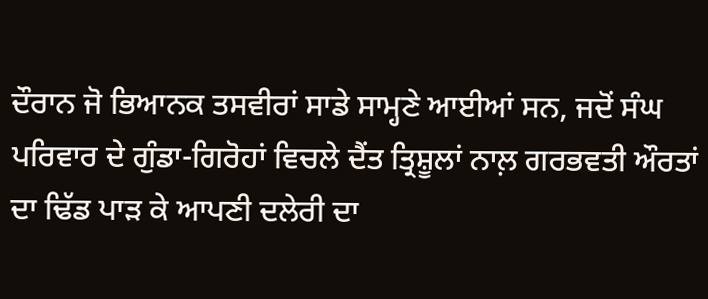ਦੌਰਾਨ ਜੋ ਭਿਆਨਕ ਤਸਵੀਰਾਂ ਸਾਡੇ ਸਾਮ੍ਹਣੇ ਆਈਆਂ ਸਨ, ਜਦੋਂ ਸੰਘ ਪਰਿਵਾਰ ਦੇ ਗੁੰਡਾ-ਗਿਰੋਹਾਂ ਵਿਚਲੇ ਦੈਂਤ ਤ੍ਰਿਸ਼ੂਲਾਂ ਨਾਲ਼ ਗਰਭਵਤੀ ਔਰਤਾਂ ਦਾ ਢਿੱਡ ਪਾੜ ਕੇ ਆਪਣੀ ਦਲੇਰੀ ਦਾ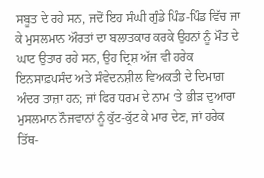ਸਬੂਤ ਦੇ ਰਹੇ ਸਨ, ਜਦੋਂ ਇਹ ਸੰਘੀ ਗੁੰਡੇ ਪਿੰਡ-ਪਿੰਡ ਵਿੱਚ ਜਾ ਕੇ ਮੁਸਲਮਾਨ ਔਰਤਾਂ ਦਾ ਬਲਾਤਕਾਰ ਕਰਕੇ ਉਹਨਾਂ ਨੂੰ ਮੌਤ ਦੇ ਘਾਟ ਉਤਾਰ ਰਹੇ ਸਨ, ਉਹ ਦ੍ਰਿਸ਼ ਅੱਜ ਵੀ ਹਰੇਕ ਇਨਸਾਫ਼ਪਸੰਦ ਅਤੇ ਸੰਵੇਦਨਸ਼ੀਲ ਵਿਅਕਤੀ ਦੇ ਦਿਮਾਗ਼ ਅੰਦਰ ਤਾਜ਼ਾ ਹਨ; ਜਾਂ ਫਿਰ ਧਰਮ ਦੇ ਨਾਮ ‘ਤੇ ਭੀੜ ਦੁਆਰਾ ਮੁਸਲਮਾਨ ਨੌਜਵਾਨਾਂ ਨੂੰ ਕੁੱਟ-ਕੁੱਟ ਕੇ ਮਾਰ ਦੇਣ, ਜਾਂ ਹਰੇਕ ਤਿੱਥ-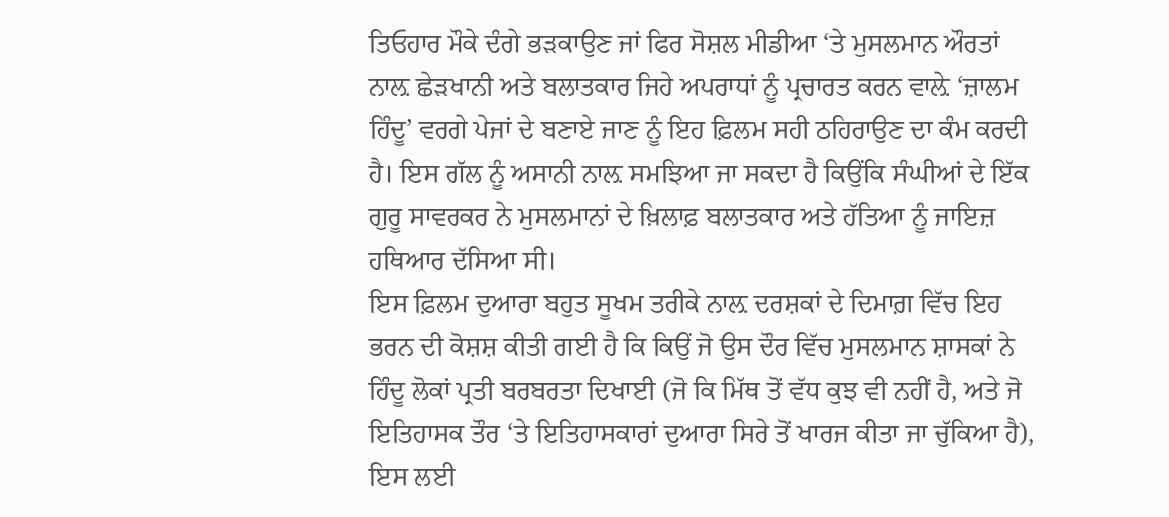ਤਿਓਹਾਰ ਮੌਕੇ ਦੰਗੇ ਭੜਕਾਉਣ ਜਾਂ ਫਿਰ ਸੋਸ਼ਲ ਮੀਡੀਆ ‘ਤੇ ਮੁਸਲਮਾਨ ਔਰਤਾਂ ਨਾਲ਼ ਛੇੜਖਾਨੀ ਅਤੇ ਬਲਾਤਕਾਰ ਜਿਹੇ ਅਪਰਾਧਾਂ ਨੂੰ ਪ੍ਰਚਾਰਤ ਕਰਨ ਵਾਲ਼ੇ ‘ਜ਼ਾਲਮ ਹਿੰਦੂ’ ਵਰਗੇ ਪੇਜਾਂ ਦੇ ਬਣਾਏ ਜਾਣ ਨੂੰ ਇਹ ਫ਼ਿਲਮ ਸਹੀ ਠਹਿਰਾਉਣ ਦਾ ਕੰਮ ਕਰਦੀ ਹੈ। ਇਸ ਗੱਲ ਨੂੰ ਅਸਾਨੀ ਨਾਲ਼ ਸਮਝਿਆ ਜਾ ਸਕਦਾ ਹੈ ਕਿਉਂਕਿ ਸੰਘੀਆਂ ਦੇ ਇੱਕ ਗੁਰੂ ਸਾਵਰਕਰ ਨੇ ਮੁਸਲਮਾਨਾਂ ਦੇ ਖ਼ਿਲਾਫ਼ ਬਲਾਤਕਾਰ ਅਤੇ ਹੱਤਿਆ ਨੂੰ ਜਾਇਜ਼ ਹਥਿਆਰ ਦੱਸਿਆ ਸੀ।
ਇਸ ਫ਼ਿਲਮ ਦੁਆਰਾ ਬਹੁਤ ਸੂਖਮ ਤਰੀਕੇ ਨਾਲ਼ ਦਰਸ਼ਕਾਂ ਦੇ ਦਿਮਾਗ਼ ਵਿੱਚ ਇਹ ਭਰਨ ਦੀ ਕੋਸ਼ਸ਼ ਕੀਤੀ ਗਈ ਹੈ ਕਿ ਕਿਉਂ ਜੋ ਉਸ ਦੌਰ ਵਿੱਚ ਮੁਸਲਮਾਨ ਸ਼ਾਸਕਾਂ ਨੇ ਹਿੰਦੂ ਲੋਕਾਂ ਪ੍ਰਤੀ ਬਰਬਰਤਾ ਦਿਖਾਈ (ਜੋ ਕਿ ਮਿੱਥ ਤੋਂ ਵੱਧ ਕੁਝ ਵੀ ਨਹੀਂ ਹੈ, ਅਤੇ ਜੋ ਇਤਿਹਾਸਕ ਤੌਰ ‘ਤੇ ਇਤਿਹਾਸਕਾਰਾਂ ਦੁਆਰਾ ਸਿਰੇ ਤੋਂ ਖਾਰਜ ਕੀਤਾ ਜਾ ਚੁੱਕਿਆ ਹੈ), ਇਸ ਲਈ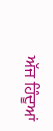ਅੱਜ ਹਿੰਦੂਆਂ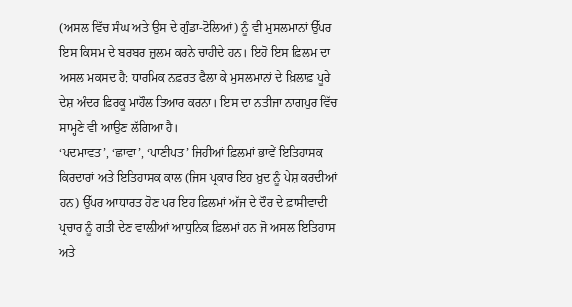(ਅਸਲ ਵਿੱਚ ਸੰਘ ਅਤੇ ਉਸ ਦੇ ਗੁੰਡਾ-ਟੋਲਿਆਂ) ਨੂੰ ਵੀ ਮੁਸਲਮਾਨਾਂ ਉੱਪਰ ਇਸ ਕਿਸਮ ਦੇ ਬਰਬਰ ਜ਼ੁਲਮ ਕਰਨੇ ਚਾਹੀਦੇ ਹਨ। ਇਹੋ ਇਸ ਫ਼ਿਲਮ ਦਾ ਅਸਲ ਮਕਸਦ ਹੈ: ਧਾਰਮਿਕ ਨਫ਼ਰਤ ਫੈਲਾ ਕੇ ਮੁਸਲਮਾਨਾਂ ਦੇ ਖ਼ਿਲਾਫ਼ ਪੂਰੇ ਦੇਸ਼ ਅੰਦਰ ਫ਼ਿਰਕੂ ਮਾਹੌਲ ਤਿਆਰ ਕਰਨਾ। ਇਸ ਦਾ ਨਤੀਜਾ ਨਾਗਪੁਰ ਵਿੱਚ ਸਾਮ੍ਹਣੇ ਵੀ ਆਉਣ ਲੱਗਿਆ ਹੈ।
‘ਪਦਮਾਵਤ’, ‘ਛਾਵਾ’, ‘ਪਾਣੀਪਤ’ ਜਿਹੀਆਂ ਫ਼ਿਲਮਾਂ ਭਾਵੇਂ ਇਤਿਹਾਸਕ ਕਿਰਦਾਰਾਂ ਅਤੇ ਇਤਿਹਾਸਕ ਕਾਲ (ਜਿਸ ਪ੍ਰਕਾਰ ਇਹ ਖ਼ੁਦ ਨੂੰ ਪੇਸ਼ ਕਰਦੀਆਂ ਹਨ) ਉੱਪਰ ਆਧਾਰਤ ਹੋਣ ਪਰ ਇਹ ਫ਼ਿਲਮਾਂ ਅੱਜ ਦੇ ਦੌਰ ਦੇ ਫ਼ਾਸੀਵਾਦੀ ਪ੍ਰਚਾਰ ਨੂੰ ਗਤੀ ਦੇਣ ਵਾਲ਼ੀਆਂ ਆਧੁਨਿਕ ਫ਼ਿਲਮਾਂ ਹਨ ਜੋ ਅਸਲ ਇਤਿਹਾਸ ਅਤੇ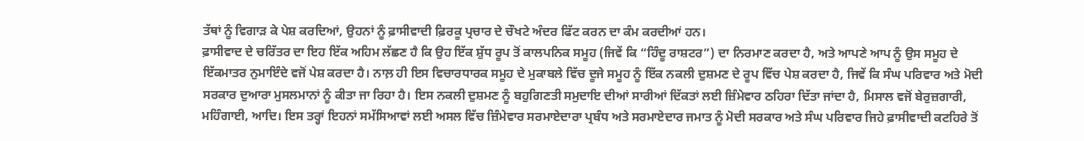ਤੱਥਾਂ ਨੂੰ ਵਿਗਾੜ ਕੇ ਪੇਸ਼ ਕਰਦਿਆਂ, ਉਹਨਾਂ ਨੂੰ ਫ਼ਾਸੀਵਾਦੀ ਫ਼ਿਰਕੂ ਪ੍ਰਚਾਰ ਦੇ ਚੌਖਟੇ ਅੰਦਰ ਫਿੱਟ ਕਰਨ ਦਾ ਕੰਮ ਕਰਦੀਆਂ ਹਨ।
ਫ਼ਾਸੀਵਾਦ ਦੇ ਚਰਿੱਤਰ ਦਾ ਇਹ ਇੱਕ ਅਹਿਮ ਲੱਛਣ ਹੈ ਕਿ ਉਹ ਇੱਕ ਸ਼ੁੱਧ ਰੂਪ ਤੋਂ ਕਾਲਪਨਿਕ ਸਮੂਹ (ਜਿਵੇਂ ਕਿ “ਹਿੰਦੂ ਰਾਸ਼ਟਰ”) ਦਾ ਨਿਰਮਾਣ ਕਰਦਾ ਹੈ, ਅਤੇ ਆਪਣੇ ਆਪ ਨੂੰ ਉਸ ਸਮੂਹ ਦੇ ਇੱਕਮਾਤਰ ਨੁਮਾਇੰਦੇ ਵਜੋਂ ਪੇਸ਼ ਕਰਦਾ ਹੈ। ਨਾਲ਼ ਹੀ ਇਸ ਵਿਚਾਰਧਾਰਕ ਸਮੂਹ ਦੇ ਮੁਕਾਬਲੇ ਵਿੱਚ ਦੂਜੇ ਸਮੂਹ ਨੂੰ ਇੱਕ ਨਕਲੀ ਦੁਸ਼ਮਣ ਦੇ ਰੂਪ ਵਿੱਚ ਪੇਸ਼ ਕਰਦਾ ਹੈ, ਜਿਵੇਂ ਕਿ ਸੰਘ ਪਰਿਵਾਰ ਅਤੇ ਮੋਦੀ ਸਰਕਾਰ ਦੁਆਰਾ ਮੁਸਲਮਾਨਾਂ ਨੂੰ ਕੀਤਾ ਜਾ ਰਿਹਾ ਹੈ। ਇਸ ਨਕਲੀ ਦੁਸ਼ਮਣ ਨੂੰ ਬਹੁਗਿਣਤੀ ਸਮੁਦਾਇ ਦੀਆਂ ਸਾਰੀਆਂ ਦਿੱਕਤਾਂ ਲਈ ਜ਼ਿੰਮੇਵਾਰ ਠਹਿਰਾ ਦਿੱਤਾ ਜਾਂਦਾ ਹੈ, ਮਿਸਾਲ ਵਜੋਂ ਬੇਰੁਜ਼ਗਾਰੀ, ਮਹਿੰਗਾਈ, ਆਦਿ। ਇਸ ਤਰ੍ਹਾਂ ਇਹਨਾਂ ਸਮੱਸਿਆਵਾਂ ਲਈ ਅਸਲ ਵਿੱਚ ਜ਼ਿੰਮੇਵਾਰ ਸਰਮਾਏਦਾਰਾ ਪ੍ਰਬੰਧ ਅਤੇ ਸਰਮਾਏਦਾਰ ਜਮਾਤ ਨੂੰ ਮੋਦੀ ਸਰਕਾਰ ਅਤੇ ਸੰਘ ਪਰਿਵਾਰ ਜਿਹੇ ਫ਼ਾਸੀਵਾਦੀ ਕਟਹਿਰੇ ਤੋਂ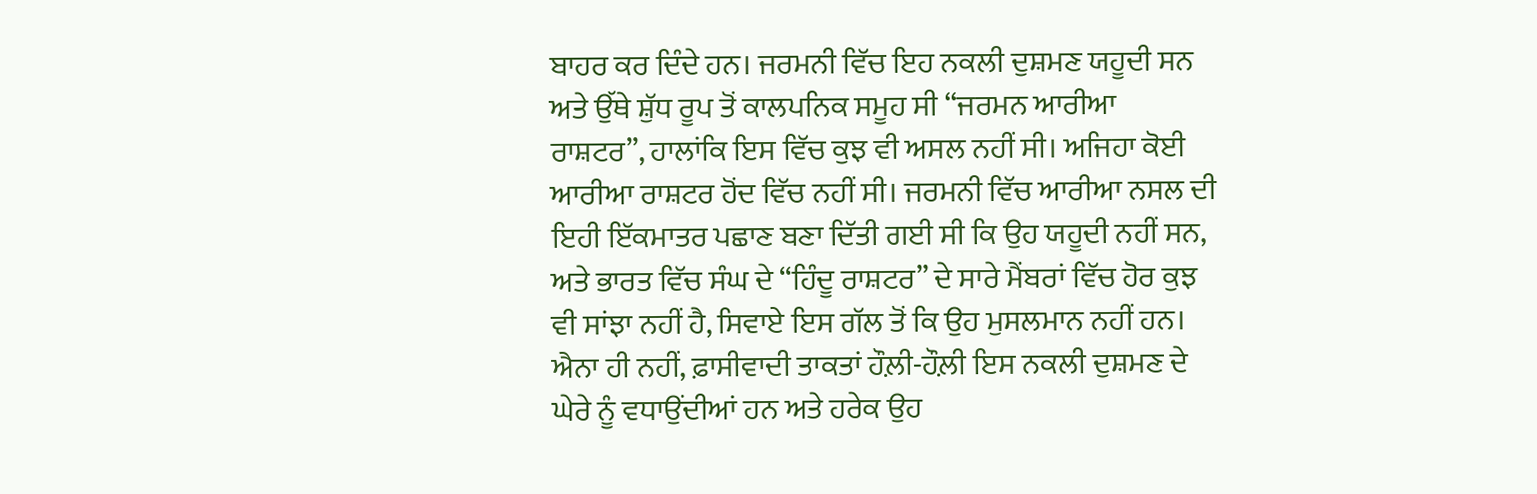ਬਾਹਰ ਕਰ ਦਿੰਦੇ ਹਨ। ਜਰਮਨੀ ਵਿੱਚ ਇਹ ਨਕਲੀ ਦੁਸ਼ਮਣ ਯਹੂਦੀ ਸਨ ਅਤੇ ਉੱਥੇ ਸ਼ੁੱਧ ਰੂਪ ਤੋਂ ਕਾਲਪਨਿਕ ਸਮੂਹ ਸੀ “ਜਰਮਨ ਆਰੀਆ ਰਾਸ਼ਟਰ”, ਹਾਲਾਂਕਿ ਇਸ ਵਿੱਚ ਕੁਝ ਵੀ ਅਸਲ ਨਹੀਂ ਸੀ। ਅਜਿਹਾ ਕੋਈ ਆਰੀਆ ਰਾਸ਼ਟਰ ਹੋਂਦ ਵਿੱਚ ਨਹੀਂ ਸੀ। ਜਰਮਨੀ ਵਿੱਚ ਆਰੀਆ ਨਸਲ ਦੀ ਇਹੀ ਇੱਕਮਾਤਰ ਪਛਾਣ ਬਣਾ ਦਿੱਤੀ ਗਈ ਸੀ ਕਿ ਉਹ ਯਹੂਦੀ ਨਹੀਂ ਸਨ, ਅਤੇ ਭਾਰਤ ਵਿੱਚ ਸੰਘ ਦੇ “ਹਿੰਦੂ ਰਾਸ਼ਟਰ” ਦੇ ਸਾਰੇ ਮੈਂਬਰਾਂ ਵਿੱਚ ਹੋਰ ਕੁਝ ਵੀ ਸਾਂਝਾ ਨਹੀਂ ਹੈ, ਸਿਵਾਏ ਇਸ ਗੱਲ ਤੋਂ ਕਿ ਉਹ ਮੁਸਲਮਾਨ ਨਹੀਂ ਹਨ। ਐਨਾ ਹੀ ਨਹੀਂ, ਫ਼ਾਸੀਵਾਦੀ ਤਾਕਤਾਂ ਹੌਲ਼ੀ-ਹੌਲ਼ੀ ਇਸ ਨਕਲੀ ਦੁਸ਼ਮਣ ਦੇ ਘੇਰੇ ਨੂੰ ਵਧਾਉਂਦੀਆਂ ਹਨ ਅਤੇ ਹਰੇਕ ਉਹ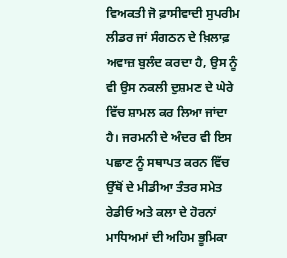ਵਿਅਕਤੀ ਜੋ ਫ਼ਾਸੀਵਾਦੀ ਸੁਪਰੀਮ ਲੀਡਰ ਜਾਂ ਸੰਗਠਨ ਦੇ ਖ਼ਿਲਾਫ਼ ਅਵਾਜ਼ ਬੁਲੰਦ ਕਰਦਾ ਹੈ, ਉਸ ਨੂੰ ਵੀ ਉਸ ਨਕਲੀ ਦੁਸ਼ਮਣ ਦੇ ਘੇਰੇ ਵਿੱਚ ਸ਼ਾਮਲ ਕਰ ਲਿਆ ਜਾਂਦਾ ਹੈ। ਜਰਮਨੀ ਦੇ ਅੰਦਰ ਵੀ ਇਸ ਪਛਾਣ ਨੂੰ ਸਥਾਪਤ ਕਰਨ ਵਿੱਚ ਉੱਥੋਂ ਦੇ ਮੀਡੀਆ ਤੰਤਰ ਸਮੇਤ ਰੇਡੀਓ ਅਤੇ ਕਲਾ ਦੇ ਹੋਰਨਾਂ ਮਾਧਿਅਮਾਂ ਦੀ ਅਹਿਮ ਭੂਮਿਕਾ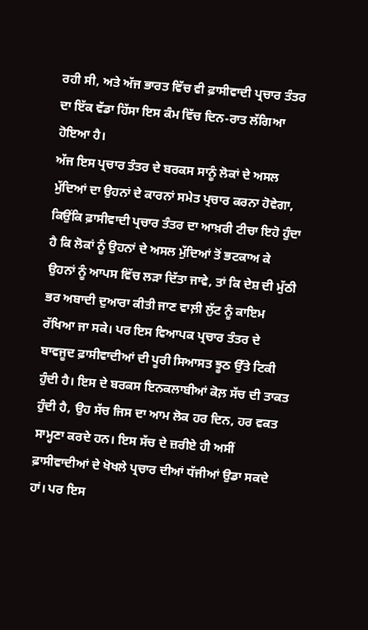ਰਹੀ ਸੀ, ਅਤੇ ਅੱਜ ਭਾਰਤ ਵਿੱਚ ਵੀ ਫ਼ਾਸੀਵਾਦੀ ਪ੍ਰਚਾਰ ਤੰਤਰ ਦਾ ਇੱਕ ਵੱਡਾ ਹਿੱਸਾ ਇਸ ਕੰਮ ਵਿੱਚ ਦਿਨ-ਰਾਤ ਲੱਗਿਆ ਹੋਇਆ ਹੈ।
ਅੱਜ ਇਸ ਪ੍ਰਚਾਰ ਤੰਤਰ ਦੇ ਬਰਕਸ ਸਾਨੂੰ ਲੋਕਾਂ ਦੇ ਅਸਲ ਮੁੱਦਿਆਂ ਦਾ ਉਹਨਾਂ ਦੇ ਕਾਰਨਾਂ ਸਮੇਤ ਪ੍ਰਚਾਰ ਕਰਨਾ ਹੋਵੇਗਾ, ਕਿਉਂਕਿ ਫ਼ਾਸੀਵਾਦੀ ਪ੍ਰਚਾਰ ਤੰਤਰ ਦਾ ਆਖ਼ਰੀ ਟੀਚਾ ਇਹੋ ਹੁੰਦਾ ਹੈ ਕਿ ਲੋਕਾਂ ਨੂੰ ਉਹਨਾਂ ਦੇ ਅਸਲ ਮੁੱਦਿਆਂ ਤੋਂ ਭਟਕਾਅ ਕੇ ਉਹਨਾਂ ਨੂੰ ਆਪਸ ਵਿੱਚ ਲੜਾ ਦਿੱਤਾ ਜਾਵੇ, ਤਾਂ ਕਿ ਦੇਸ਼ ਦੀ ਮੁੱਠੀ ਭਰ ਅਬਾਦੀ ਦੁਆਰਾ ਕੀਤੀ ਜਾਣ ਵਾਲ਼ੀ ਲੁੱਟ ਨੂੰ ਕਾਇਮ ਰੱਖਿਆ ਜਾ ਸਕੇ। ਪਰ ਇਸ ਵਿਆਪਕ ਪ੍ਰਚਾਰ ਤੰਤਰ ਦੇ ਬਾਵਜੂਦ ਫ਼ਾਸੀਵਾਦੀਆਂ ਦੀ ਪੂਰੀ ਸਿਆਸਤ ਝੂਠ ਉੱਤੇ ਟਿਕੀ ਹੁੰਦੀ ਹੈ। ਇਸ ਦੇ ਬਰਕਸ ਇਨਕਲਾਬੀਆਂ ਕੋਲ਼ ਸੱਚ ਦੀ ਤਾਕਤ ਹੁੰਦੀ ਹੈ, ਉਹ ਸੱਚ ਜਿਸ ਦਾ ਆਮ ਲੋਕ ਹਰ ਦਿਨ, ਹਰ ਵਕਤ ਸਾਮ੍ਹਣਾ ਕਰਦੇ ਹਨ। ਇਸ ਸੱਚ ਦੇ ਜ਼ਰੀਏ ਹੀ ਅਸੀਂ ਫ਼ਾਸੀਵਾਦੀਆਂ ਦੇ ਖੋਖਲੇ ਪ੍ਰਚਾਰ ਦੀਆਂ ਧੱਜੀਆਂ ਉਡਾ ਸਕਦੇ ਹਾਂ। ਪਰ ਇਸ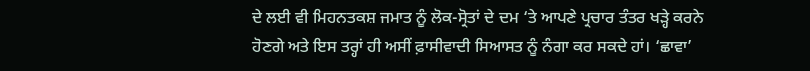ਦੇ ਲਈ ਵੀ ਮਿਹਨਤਕਸ਼ ਜਮਾਤ ਨੂੰ ਲੋਕ-ਸ੍ਰੋਤਾਂ ਦੇ ਦਮ ‘ਤੇ ਆਪਣੇ ਪ੍ਰਚਾਰ ਤੰਤਰ ਖੜ੍ਹੇ ਕਰਨੇ ਹੋਣਗੇ ਅਤੇ ਇਸ ਤਰ੍ਹਾਂ ਹੀ ਅਸੀਂ ਫ਼ਾਸੀਵਾਦੀ ਸਿਆਸਤ ਨੂੰ ਨੰਗਾ ਕਰ ਸਕਦੇ ਹਾਂ। ‘ਛਾਵਾ’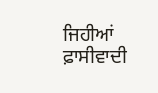ਜਿਹੀਆਂ ਫ਼ਾਸੀਵਾਦੀ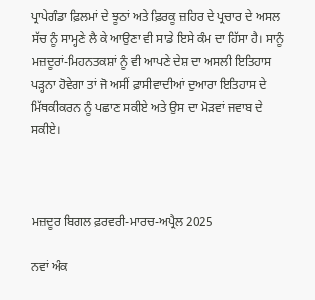ਪ੍ਰਾਪੇਗੰਡਾ ਫ਼ਿਲਮਾਂ ਦੇ ਝੂਠਾਂ ਅਤੇ ਫ਼ਿਰਕੂ ਜ਼ਹਿਰ ਦੇ ਪ੍ਰਚਾਰ ਦੇ ਅਸਲ ਸੱਚ ਨੂੰ ਸਾਮ੍ਹਣੇ ਲੈ ਕੇ ਆਉਣਾ ਵੀ ਸਾਡੇ ਇਸੇ ਕੰਮ ਦਾ ਹਿੱਸਾ ਹੈ। ਸਾਨੂੰ ਮਜ਼ਦੂਰਾਂ-ਮਿਹਨਤਕਸ਼ਾਂ ਨੂੰ ਵੀ ਆਪਣੇ ਦੇਸ਼ ਦਾ ਅਸਲੀ ਇਤਿਹਾਸ ਪੜ੍ਹਨਾ ਹੋਵੇਗਾ ਤਾਂ ਜੋ ਅਸੀਂ ਫ਼ਾਸੀਵਾਦੀਆਂ ਦੁਆਰਾ ਇਤਿਹਾਸ ਦੇ ਮਿੱਥਕੀਕਰਨ ਨੂੰ ਪਛਾਣ ਸਕੀਏ ਅਤੇ ਉਸ ਦਾ ਮੋੜਵਾਂ ਜਵਾਬ ਦੇ ਸਕੀਏ।



ਮਜ਼ਦੂਰ ਬਿਗਲ ਫ਼ਰਵਰੀ-ਮਾਰਚ-ਅਪ੍ਰੈਲ 2025

ਨਵਾਂ ਅੰਕ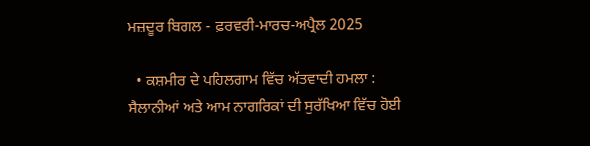ਮਜ਼ਦੂਰ ਬਿਗਲ - ਫ਼ਰਵਰੀ-ਮਾਰਚ-ਅਪ੍ਰੈਲ 2025

  • ਕਸ਼ਮੀਰ ਦੇ ਪਹਿਲਗਾਮ ਵਿੱਚ ਅੱਤਵਾਦੀ ਹਮਲਾ : ਸੈਲਾਨੀਆਂ ਅਤੇ ਆਮ ਨਾਗਰਿਕਾਂ ਦੀ ਸੁਰੱਖਿਆ ਵਿੱਚ ਹੋਈ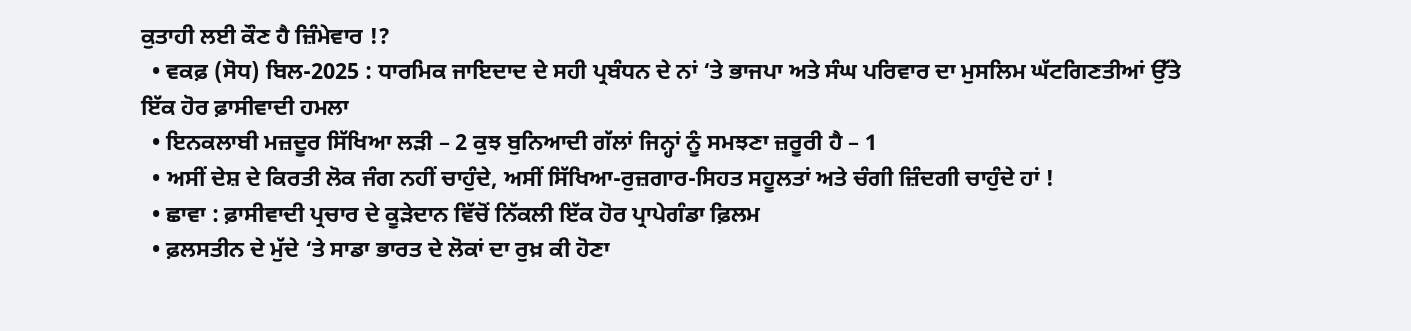ਕੁਤਾਹੀ ਲਈ ਕੌਣ ਹੈ ਜ਼ਿੰਮੇਵਾਰ !?
  • ਵਕਫ਼ (ਸੋਧ) ਬਿਲ-2025 : ਧਾਰਮਿਕ ਜਾਇਦਾਦ ਦੇ ਸਹੀ ਪ੍ਰਬੰਧਨ ਦੇ ਨਾਂ ‘ਤੇ ਭਾਜਪਾ ਅਤੇ ਸੰਘ ਪਰਿਵਾਰ ਦਾ ਮੁਸਲਿਮ ਘੱਟਗਿਣਤੀਆਂ ਉੱਤੇ ਇੱਕ ਹੋਰ ਫ਼ਾਸੀਵਾਦੀ ਹਮਲਾ
  • ਇਨਕਲਾਬੀ ਮਜ਼ਦੂਰ ਸਿੱਖਿਆ ਲੜੀ – 2 ਕੁਝ ਬੁਨਿਆਦੀ ਗੱਲਾਂ ਜਿਨ੍ਹਾਂ ਨੂੰ ਸਮਝਣਾ ਜ਼ਰੂਰੀ ਹੈ – 1
  • ਅਸੀਂ ਦੇਸ਼ ਦੇ ਕਿਰਤੀ ਲੋਕ ਜੰਗ ਨਹੀਂ ਚਾਹੁੰਦੇ, ਅਸੀਂ ਸਿੱਖਿਆ-ਰੁਜ਼ਗਾਰ-ਸਿਹਤ ਸਹੂਲਤਾਂ ਅਤੇ ਚੰਗੀ ਜ਼ਿੰਦਗੀ ਚਾਹੁੰਦੇ ਹਾਂ !
  • ਛਾਵਾ : ਫ਼ਾਸੀਵਾਦੀ ਪ੍ਰਚਾਰ ਦੇ ਕੂੜੇਦਾਨ ਵਿੱਚੋਂ ਨਿੱਕਲੀ ਇੱਕ ਹੋਰ ਪ੍ਰਾਪੇਗੰਡਾ ਫ਼ਿਲਮ
  • ਫ਼ਲਸਤੀਨ ਦੇ ਮੁੱਦੇ ‘ਤੇ ਸਾਡਾ ਭਾਰਤ ਦੇ ਲੋਕਾਂ ਦਾ ਰੁਖ਼ ਕੀ ਹੋਣਾ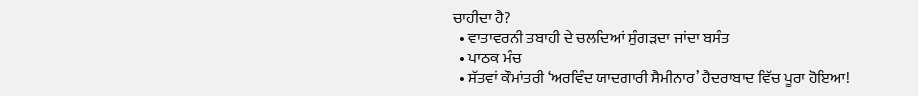ਚਾਹੀਦਾ ਹੈ?
  • ਵਾਤਾਵਰਨੀ ਤਬਾਹੀ ਦੇ ਚਲਦਿਆਂ ਸੁੰਗੜਦਾ ਜਾਂਦਾ ਬਸੰਤ
  • ਪਾਠਕ ਮੰਚ
  • ਸੱਤਵਾਂ ਕੌਮਾਂਤਰੀ ‘ਅਰਵਿੰਦ ਯਾਦਗਾਰੀ ਸੈਮੀਨਾਰ’ ਹੈਦਰਾਬਾਦ ਵਿੱਚ ਪੂਰਾ ਹੋਇਆ!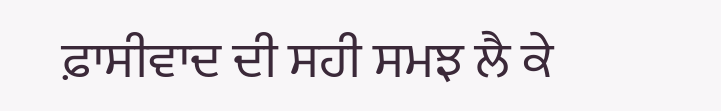ਫ਼ਾਸੀਵਾਦ ਦੀ ਸਹੀ ਸਮਝ ਲੈ ਕੇ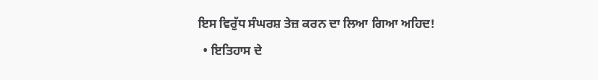ਇਸ ਵਿਰੁੱਧ ਸੰਘਰਸ਼ ਤੇਜ਼ ਕਰਨ ਦਾ ਲਿਆ ਗਿਆ ਅਹਿਦ!
  • ਇਤਿਹਾਸ ਦੇ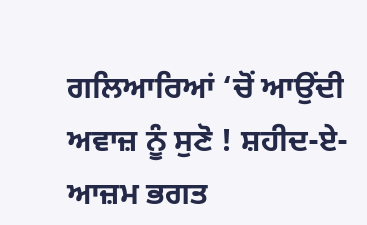ਗਲਿਆਰਿਆਂ ‘ਚੋਂ ਆਉਂਦੀ ਅਵਾਜ਼ ਨੂੰ ਸੁਣੋ ! ਸ਼ਹੀਦ-ਏ-ਆਜ਼ਮ ਭਗਤ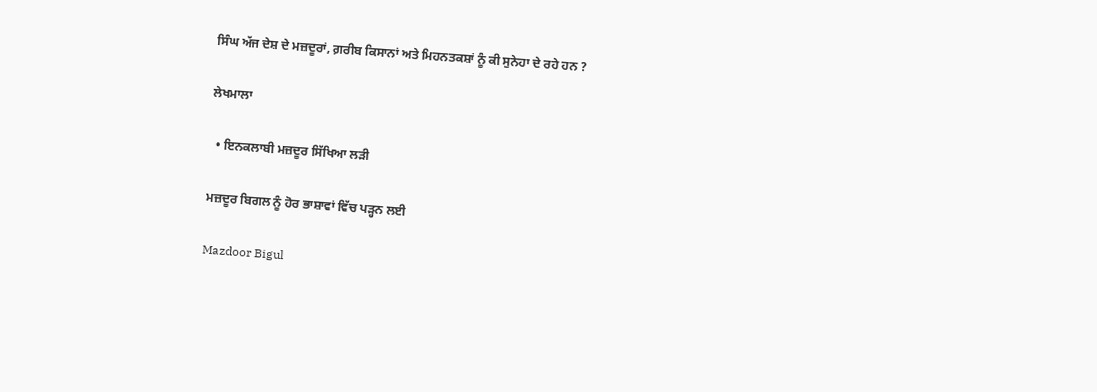ਸਿੰਘ ਅੱਜ ਦੇਸ਼ ਦੇ ਮਜ਼ਦੂਰਾਂ, ਗ਼ਰੀਬ ਕਿਸਾਨਾਂ ਅਤੇ ਮਿਹਨਤਕਸ਼ਾਂ ਨੂੰ ਕੀ ਸੁਨੇਹਾ ਦੇ ਰਹੇ ਹਨ ?

ਲੇਖਮਾਲਾ

  • ਇਨਕਲਾਬੀ ਮਜ਼ਦੂਰ ਸਿੱਖਿਆ ਲੜੀ

ਮਜ਼ਦੂਰ ਬਿਗਲ ਨੂੰ ਹੋਰ ਭਾਸ਼ਾਵਾਂ ਵਿੱਚ ਪੜ੍ਹਨ ਲਈ

Mazdoor Bigul